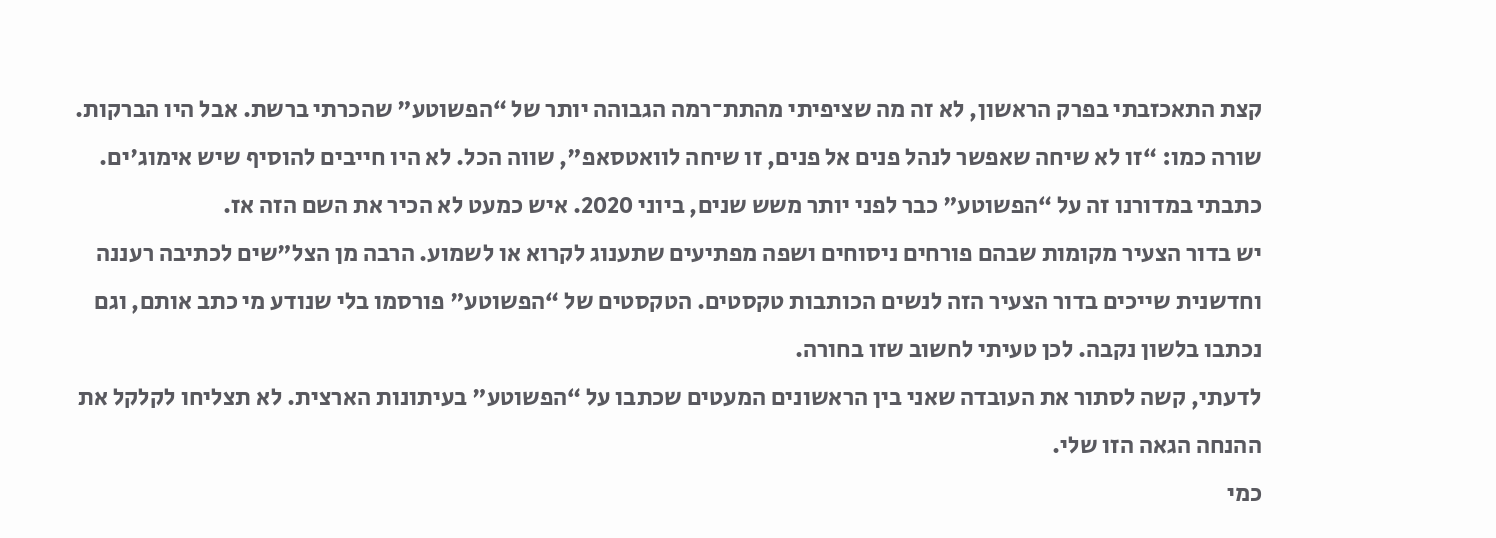קצת התאכזבתי בפרק הראשון, לא זה מה שציפיתי מהתת־רמה הגבוהה יותר של “הפשוטע" שהכרתי ברשת. אבל היו הברקות. שורה כמו: “זו לא שיחה שאפשר לנהל פנים אל פנים, זו שיחה לוואטסאפ", שווה הכל. לא היו חייבים להוסיף שיש אימוג'ים. כתבתי במדורנו זה על “הפשוטע" כבר לפני יותר משש שנים, ביוני 2020. איש כמעט לא הכיר את השם הזה אז.
יש בדור הצעיר מקומות שבהם פורחים ניסוחים ושפה מפתיעים שתענוג לקרוא או לשמוע. הרבה מן הצל"שים לכתיבה רעננה וחדשנית שייכים בדור הצעיר הזה לנשים הכותבות טקסטים. הטקסטים של “הפשוטע" פורסמו בלי שנודע מי כתב אותם, וגם נכתבו בלשון נקבה. לכן טעיתי לחשוב שזו בחורה.
לדעתי, קשה לסתור את העובדה שאני בין הראשונים המעטים שכתבו על “הפשוטע" בעיתונות הארצית. לא תצליחו לקלקל את ההנחה הגאה הזו שלי.
כמי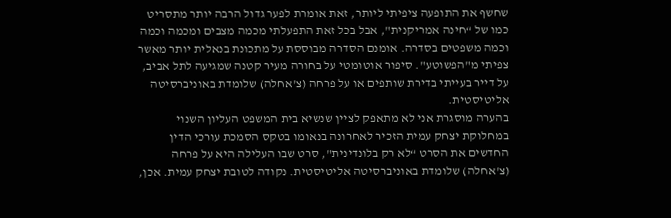שחשף את התופעה ציפיתי ליותר, זאת אומרת לפער גדול הרבה יותר מתסריט כמו של “חינה אמריקנית", אבל בכל זאת התפעלתי מכמה מצבים ומכמה וכמה וכמה משפטים בסדרה. אומנם הסדרה מבוססת על מתכונת בנאלית יותר מאשר צפיתי מ"הפשוטע". סיפור אוטומטי על בחורה מעיר קטנה שמגיעה לתל אביב, על דייר בעייתי בדירת שותפים או על פרחה (צ'אחלה) שלומדת באוניברסיטה אליטיסטית.
בהערה מוסגרת אני לא מתאפק לציין שנשיא בית המשפט העליון השנוי במחלוקת יצחק עמית הזכיר לאחרונה בנאומו בטקס הסמכת עורכי הדין החדשים את הסרט “לא רק בלונדינית", סרט שבו העלילה היא על פרחה (צ'אחלה) שלומדת באוניברסיטה אליטיסטית. נקודה לטובת יצחק עמית. אכן,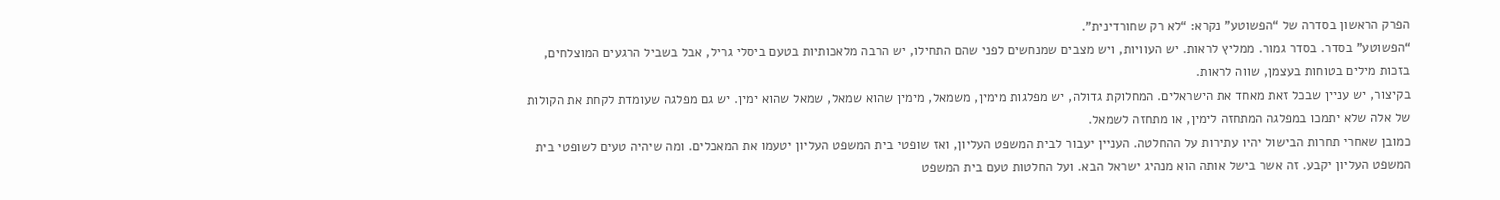הפרק הראשון בסדרה של “הפשוטע" נקרא: “לא רק שחורדינית".
“הפשוטע" בסדר. בסדר גמור. ממליץ לראות. יש העוויות, ויש מצבים שמנחשים לפני שהם התחילו, יש הרבה מלאכותיות בטעם ביסלי גריל, אבל בשביל הרגעים המוצלחים, בזכות מילים בטוחות בעצמן, שווה לראות.
בקיצור, יש עניין שבכל זאת מאחד את הישראלים. המחלוקת גדולה, יש מפלגות מימין, משמאל, מימין שהוא שמאל, שמאל שהוא ימין. יש גם מפלגה שעומדת לקחת את הקולות של אלה שלא יתמכו במפלגה המתחזה לימין, או מתחזה לשמאל.
כמובן שאחרי תחרות הבישול יהיו עתירות על ההחלטה. העניין יעבור לבית המשפט העליון, ואז שופטי בית המשפט העליון יטעמו את המאכלים. ומה שיהיה טעים לשופטי בית המשפט העליון יקבע. זה אשר בישל אותה הוא מנהיג ישראל הבא. ועל החלטות טעם בית המשפט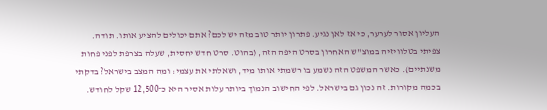העליון אסור לערער, כי אז לאן נגיע. פתרון יותר טוב מזה יש לכם? אתם יכולים להציע אותו. תודה.
צפיתי בטלוויזיה במוצ"ש האחרון בסרט היפה הזה, (בהוט. סרט חדש יחסית, שעלה בצרפת לפני פחות משנתיים). כאשר המשפט הזה נשמע בו רשמתי אותו מיד, ושאלתי את עצמי: ומה המצב בישראל? בדקתי בכמה מקורות. זה נכון גם בישראל. לפי החישוב הנמוך ביותר עלות אסיר היא כ־12,500 שקל לחודש.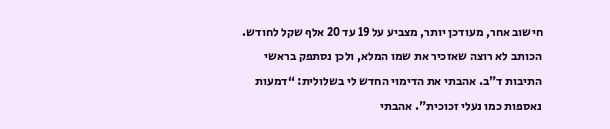חישוב אחר, מעודכן יותר, מצביע על 19 עד 20 אלף שקל לחודש.
הכותב לא רוצה שאזכיר את שמו המלא, ולכן נסתפק בראשי התיבות ד"ב. אהבתי את הדימוי החדש לי בשלולית: “דמעות נאספות כמו נעלי זכוכית". אהבתי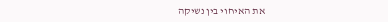את האיחוי בין נשיקה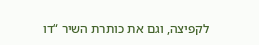לקפיצה, וגם את כותרת השיר “דו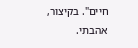חיים". בקיצור, אהבתי.